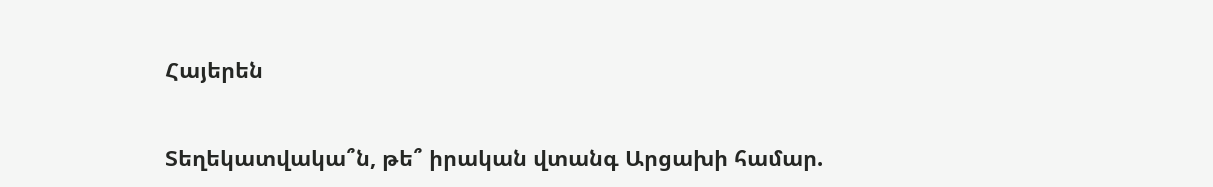Հայերեն


Տեղեկատվակա՞ն, թե՞ իրական վտանգ Արցախի համար.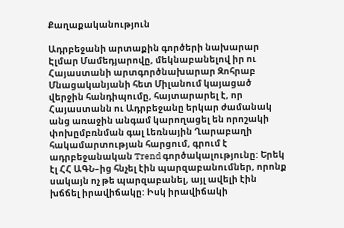Քաղաքականություն

Ադրբեջանի արտաքին գործերի նախարար Էլմար Մամեդյարովը, մեկնաբանելով իր ու Հայաստանի արտգործնախարար Զոհրաբ Մնացականյանի հետ Միլանում կայացած վերջին հանդիպումը, հայտարարել է, որ Հայաստանն ու Ադրբեջանը երկար ժամանակ անց առաջին անգամ կարողացել են որոշակի փոխըմբռնման գալ Լեռնային Ղարաբաղի հակամարտության հարցում, գրում է ադրբեջանական Trend գործակալությունը: Երեկ էլ ՀՀ ԱԳՆ–ից հնչել էին պարզաբանումներ, որոնք սակայն ոչ թե պարզաբանել, այլ ավելի էին խճճել իրավիճակը: Իսկ իրավիճակի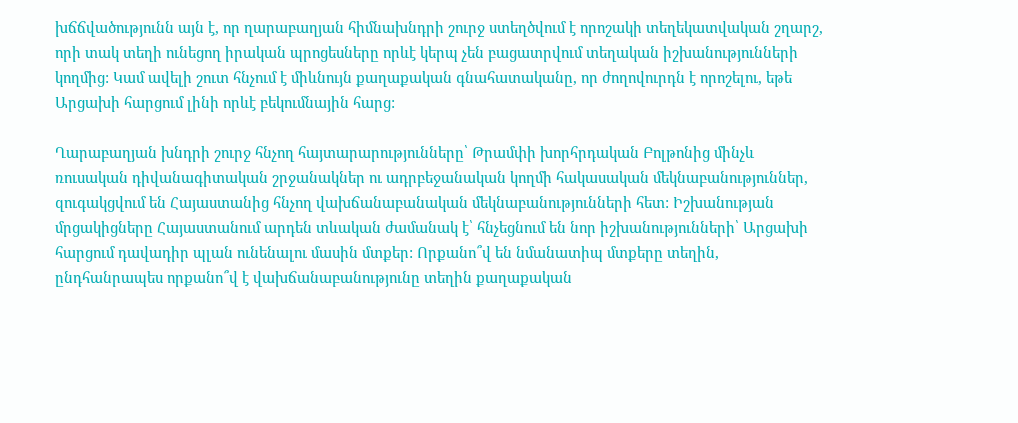խճճվածությունն այն է, որ ղարաբաղյան հիմնախնդրի շուրջ ստեղծվում է որոշակի տեղեկատվական շղարշ, որի տակ տեղի ունեցող իրական պրոցեսները որևէ կերպ չեն բացատրվում տեղական իշխանությունների կողմից: Կամ ավելի շուտ հնչում է միևնույն քաղաքական գնահատականը, որ ժողովուրդն է որոշելու, եթե Արցախի հարցում լինի որևէ բեկումնային հարց:

Ղարաբաղյան խնդրի շուրջ հնչող հայտարարությունները՝ Թրամփի խորհրդական Բոլթոնից մինչև ռուսական դիվանագիտական շրջանակներ ու ադրբեջանական կողմի հակասական մեկնաբանություններ, զուգակցվում են Հայաստանից հնչող վախճանաբանական մեկնաբանությունների հետ: Իշխանության մրցակիցները Հայաստանում արդեն տևական ժամանակ է՝ հնչեցնում են նոր իշխանությունների՝ Արցախի հարցում դավադիր պլան ունենալու մասին մտքեր: Որքանո՞վ են նմանատիպ մտքերը տեղին, ընդհանրապես որքանո՞վ է վախճանաբանությունը տեղին քաղաքական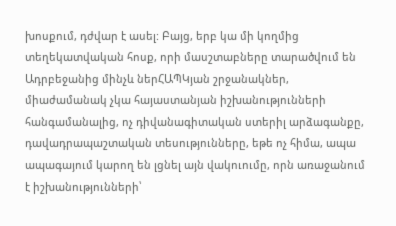խոսքում, դժվար է ասել: Բայց, երբ կա մի կողմից տեղեկատվական հոսք, որի մասշտաբները տարածվում են Ադրբեջանից մինչև ներՀԱՊԿյան շրջանակներ, միաժամանակ չկա հայաստանյան իշխանությունների հանգամանալից, ոչ դիվանագիտական ստերիլ արձագանքը, դավադրապաշտական տեսությունները, եթե ոչ հիմա, ապա ապագայում կարող են լցնել այն վակուումը, որն առաջանում է իշխանությունների՝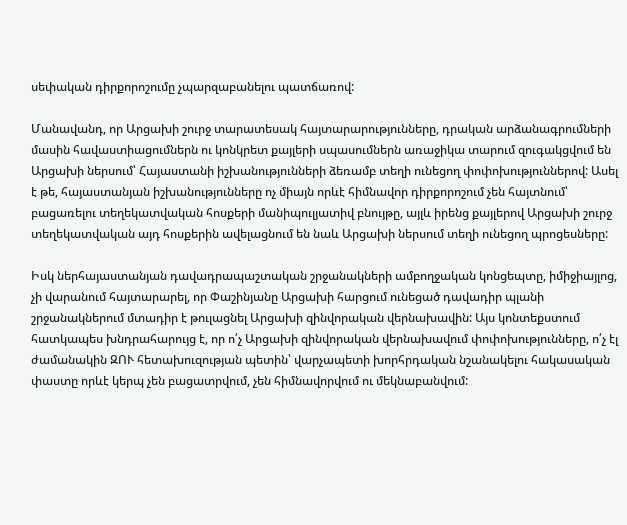սեփական դիրքորոշումը չպարզաբանելու պատճառով:

Մանավանդ, որ Արցախի շուրջ տարատեսակ հայտարարությունները, դրական արձանագրումների մասին հավաստիացումներն ու կոնկրետ քայլերի սպասումներն առաջիկա տարում զուգակցվում են Արցախի ներսում՝ Հայաստանի իշխանությունների ձեռամբ տեղի ունեցող փոփոխություններով: Ասել է թե, հայաստանյան իշխանությունները ոչ միայն որևէ հիմնավոր դիրքորոշում չեն հայտնում՝ բացառելու տեղեկատվական հոսքերի մանիպուլյատիվ բնույթը, այլև իրենց քայլերով Արցախի շուրջ տեղեկատվական այդ հոսքերին ավելացնում են նաև Արցախի ներսում տեղի ունեցող պրոցեսները:

Իսկ ներհայաստանյան դավադրապաշտական շրջանակների ամբողջական կոնցեպտը, իմիջիայլոց, չի վարանում հայտարարել, որ Փաշինյանը Արցախի հարցում ունեցած դավադիր պլանի շրջանակներում մտադիր է թուլացնել Արցախի զինվորական վերնախավին: Այս կոնտեքստում հատկապես խնդրահարույց է, որ ո՛չ Արցախի զինվորական վերնախավում փոփոխությունները, ո՛չ էլ ժամանակին ԶՈՒ հետախուզության պետին՝ վարչապետի խորհրդական նշանակելու հակասական փաստը որևէ կերպ չեն բացատրվում, չեն հիմնավորվում ու մեկնաբանվում: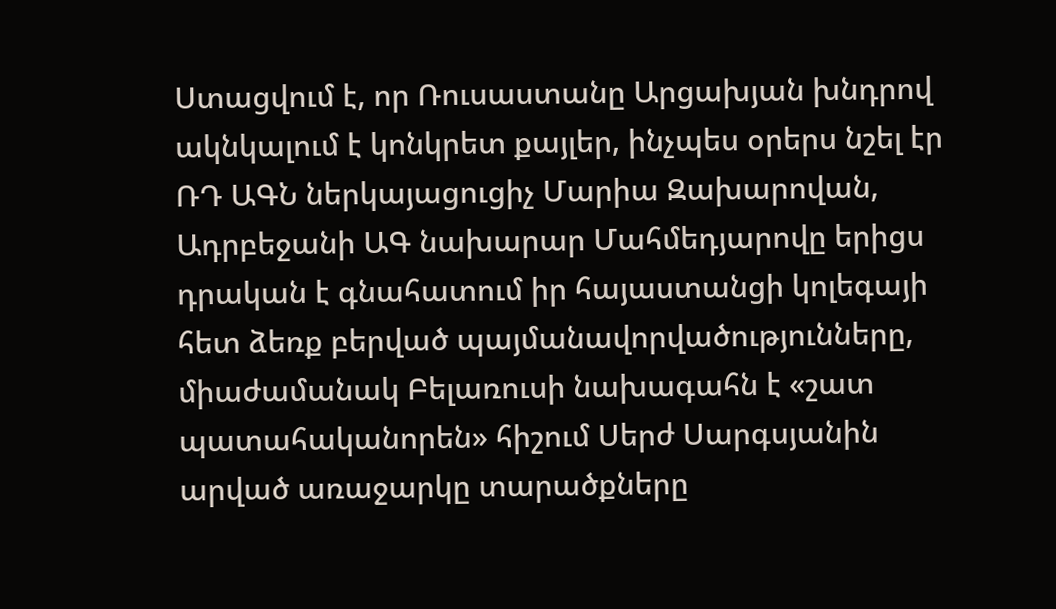Ստացվում է, որ Ռուսաստանը Արցախյան խնդրով ակնկալում է կոնկրետ քայլեր, ինչպես օրերս նշել էր ՌԴ ԱԳՆ ներկայացուցիչ Մարիա Զախարովան, Ադրբեջանի ԱԳ նախարար Մահմեդյարովը երիցս դրական է գնահատում իր հայաստանցի կոլեգայի հետ ձեռք բերված պայմանավորվածությունները, միաժամանակ Բելառուսի նախագահն է «շատ պատահականորեն» հիշում Սերժ Սարգսյանին արված առաջարկը տարածքները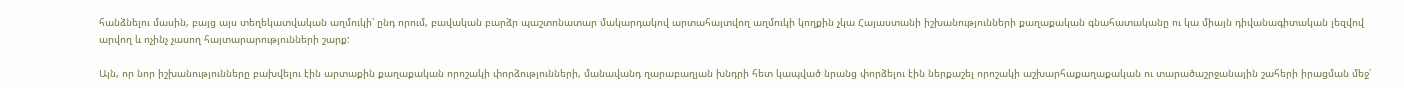հանձնելու մասին, բայց այս տեղեկատվական աղմուկի՝ ընդ որում, բավական բարձր պաշտոնատար մակարդակով արտահայտվող աղմուկի կողքին չկա Հայաստանի իշխանությունների քաղաքական գնահատականը ու կա միայն դիվանագիտական լեզվով արվող և ոչինչ չասող հայտարարությունների շարք:

Այն, որ նոր իշխանությունները բախվելու էին արտաքին քաղաքական որոշակի փորձությունների, մանավանդ ղարաբաղյան խնդրի հետ կապված նրանց փորձելու էին ներքաշել որոշակի աշխարհաքաղաքական ու տարածաշրջանային շահերի իրացման մեջ՝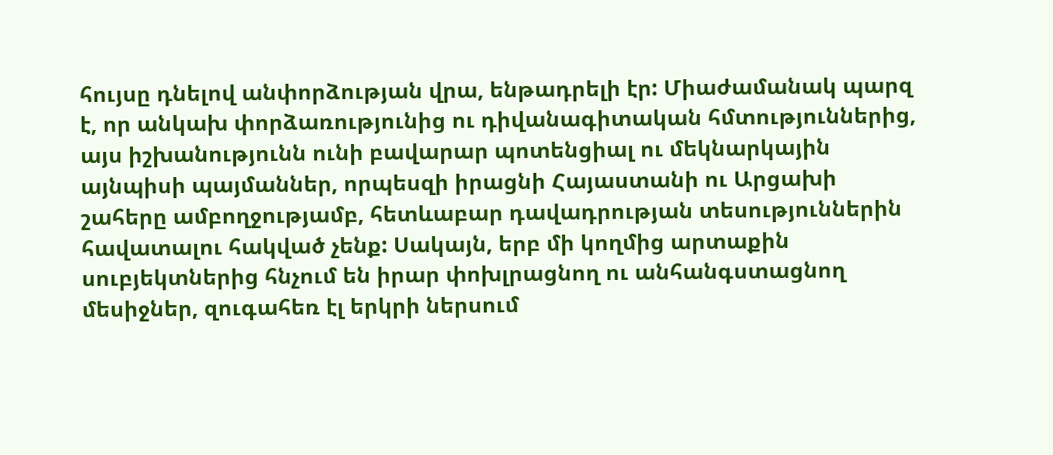հույսը դնելով անփորձության վրա, ենթադրելի էր: Միաժամանակ պարզ է, որ անկախ փորձառությունից ու դիվանագիտական հմտություններից, այս իշխանությունն ունի բավարար պոտենցիալ ու մեկնարկային այնպիսի պայմաններ, որպեսզի իրացնի Հայաստանի ու Արցախի շահերը ամբողջությամբ, հետևաբար դավադրության տեսություններին հավատալու հակված չենք: Սակայն, երբ մի կողմից արտաքին սուբյեկտներից հնչում են իրար փոխլրացնող ու անհանգստացնող մեսիջներ, զուգահեռ էլ երկրի ներսում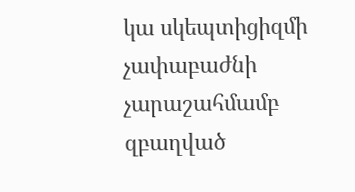կա սկեպտիցիզմի չափաբաժնի չարաշահմամբ զբաղված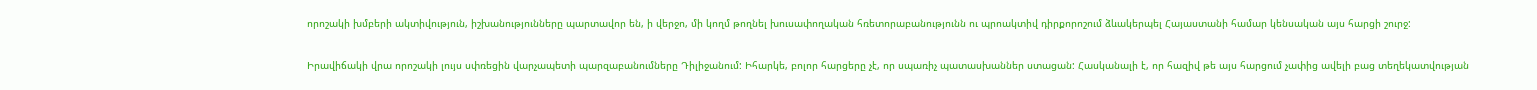որոշակի խմբերի ակտիվություն, իշխանությունները պարտավոր են, ի վերջո, մի կողմ թողնել խուսափողական հռետորաբանությունն ու պրոակտիվ դիրքորոշում ձևակերպել Հայաստանի համար կենսական այս հարցի շուրջ:

Իրավիճակի վրա որոշակի լույս սփռեցին վարչապետի պարզաբանումները Դիլիջանում: Իհարկե, բոլոր հարցերը չէ, որ սպառիչ պատասխաններ ստացան: Հասկանալի է, որ հազիվ թե այս հարցում չափից ավելի բաց տեղեկատվության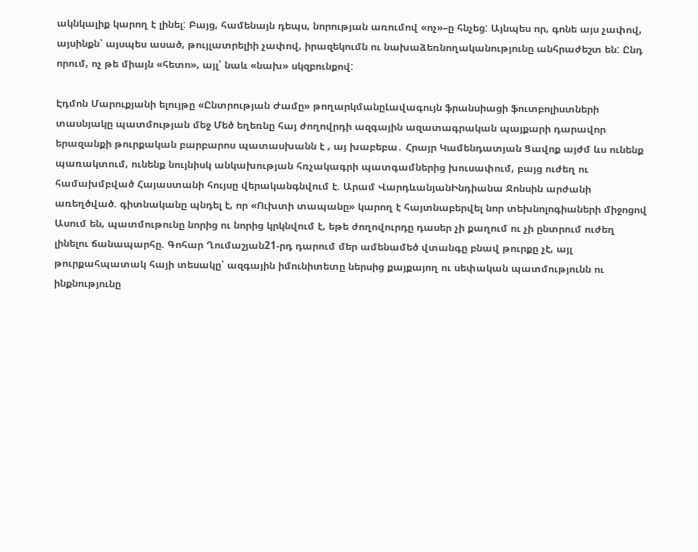ակնկալիք կարող է լինել: Բայց, համենայն դեպս, նորության առումով «ոչ»–ը հնչեց: Այնպես որ, գոնե այս չափով, այսինքն՝ այսպես ասած, թույլատրելիի չափով, իրազեկումն ու նախաձեռնողականությունը անհրաժեշտ են: Ընդ որում, ոչ թե միայն «հետո», այլ՝ նաև «նախ» սկզբունքով:

Էդմոն Մարուքյանի ելույթը «Ընտրության Ժամը» թողարկմանըԼավագույն ֆրանսիացի ֆուտբոլիստների տասնյակը պատմության մեջ Մեծ եղեռնը հայ ժողովրդի ազգային ազատագրական պայքարի դարավոր երազանքի թուրքական բարբարոս պատասխանն է , այ խաբեբա․ Հրայր Կամենդատյան Ցավոք այժմ ևս ունենք պառակտում, ունենք նույնիսկ անկախության հռչակագրի պատգամներից խուսափում, բայց ուժեղ ու համախմբված Հայաստանի հույսը վերականգնվում է. Արամ ՎարդևանյանԻնդիանա Ջոնսին արժանի առեղծված. գիտնականը պնդել է, որ «Ուխտի տապանը» կարող է հայտնաբերվել նոր տեխնոլոգիաների միջոցով Ասում են, պատմութունը նորից ու նորից կրկնվում է, եթե ժողովուրդը դասեր չի քաղում ու չի ընտրում ուժեղ լինելու ճանապարհը. Գոհար Ղումաշյան21-րդ դարում մեր ամենամեծ վտանգը բնավ թուրքը չէ, այլ թուրքահպատակ հայի տեսակը՝ ազգային իմունիտետը ներսից քայքայող ու սեփական պատմությունն ու ինքնությունը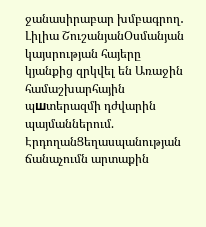ջանասիրաբար խմբագրող․ Լիլիա ՇուշանյանՕսմանյան կայսրության հայերը կյանքից զրկվել են Առաջին համաշխարհային պшտերազմի դժվարին պայմաններում. ԷրդողանՑեղասպանության ճանաչումն արտաքին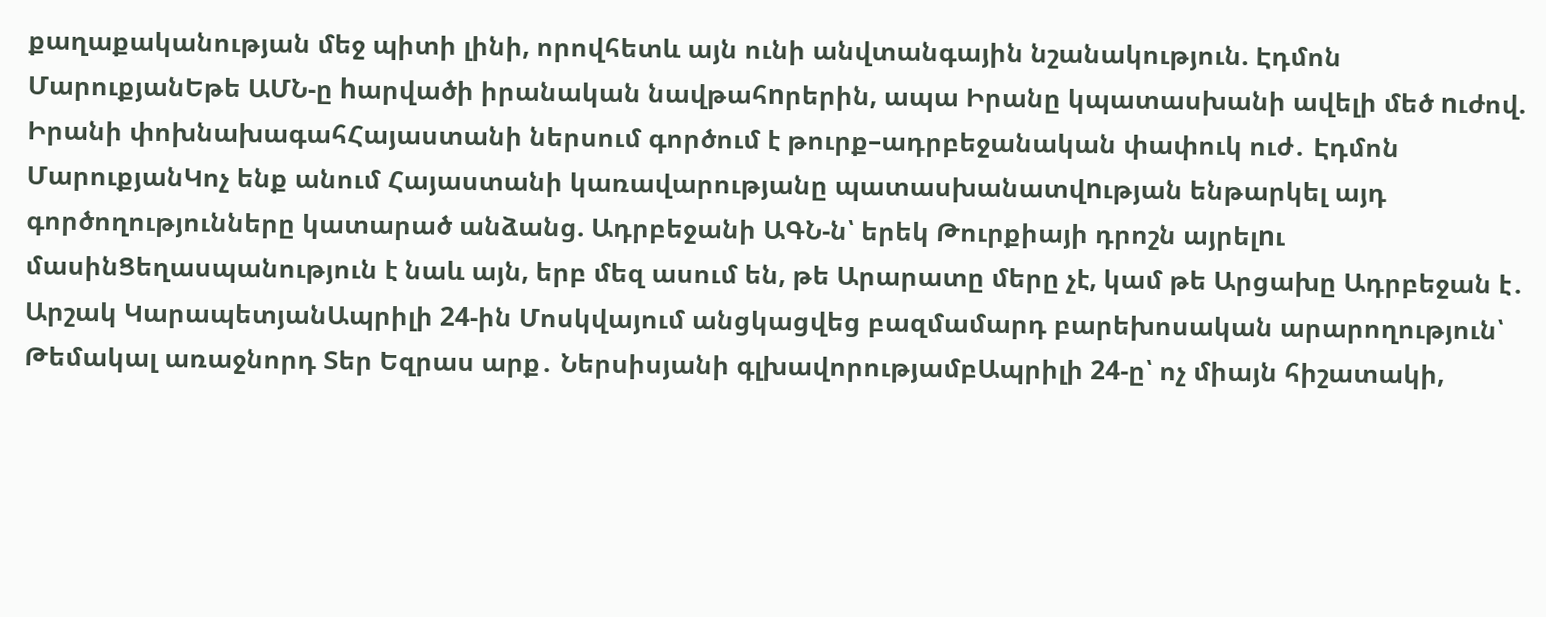քաղաքականության մեջ պիտի լինի, որովհետև այն ունի անվտանգային նշանակություն. Էդմոն ՄարուքյանԵթե ԱՄՆ-ը hարվածի իրանական նավթահnրերին, ապա Իրանը կպատասխանի ավելի մեծ nւժով. Իրանի փոխնախագահՀայաստանի ներսում գործում է թուրք–ադրբեջանական փափուկ ուժ․ Էդմոն ՄարուքյանԿոչ ենք անում Հայաստանի կառավարությանը պատասխանատվnւթյան ենթարկել այդ գործողությունները կատարած անձանց. Ադրբեջանի ԱԳՆ-ն՝ երեկ Թուրքիայի դրոշն այրելnւ մասինՑեղասպանություն է նաև այն, երբ մեզ ասում են, թե Արարատը մերը չէ, կամ թե Արցախը Ադրբեջան է․ Արշակ ԿարապետյանԱպրիլի 24-ին Մոսկվայում անցկացվեց բազմամարդ բարեխոսական արարողություն՝ Թեմակալ առաջնորդ Տեր Եզրաս արք․ Ներսիսյանի գլխավորությամբԱպրիլի 24-ը՝ ոչ միայն հիշատակի,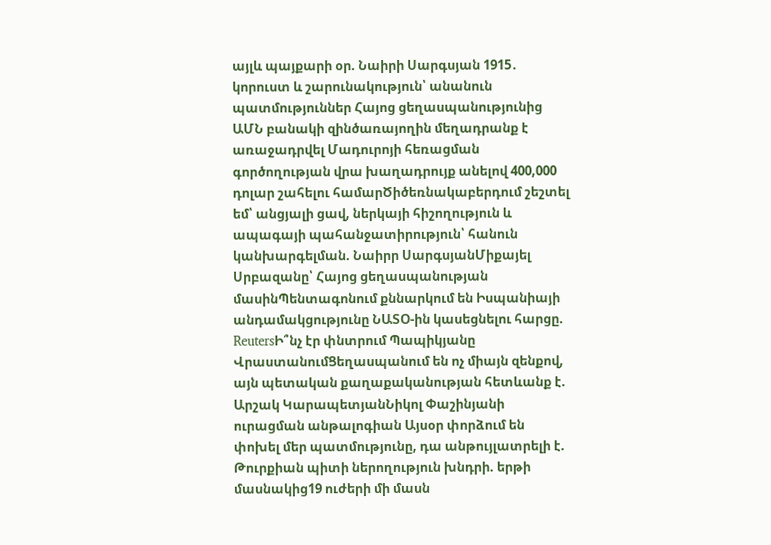այլև պայքարի օր. Նաիրի Սարգսյան 1915․ կորուստ և շարունակություն՝ անանուն պատմություններ Հայոց ցեղասպանությունից ԱՄՆ բանակի զինծառայողին մեղադրանք է առաջադրվել Մադուրոյի հեռացման գործողության վրա խաղադրույք անելով 400,000 դոլար շահելու համարԾիծեռնակաբերդում շեշտել եմ՝ անցյալի ցավ, ներկայի հիշողություն և ապագայի պահանջատիրություն՝ հանուն կանխարգելման. Նաիրր ՍարգսյանՄիքայել Սրբազանը՝ Հայոց ցեղասպանության մասինՊենտագոնում քննարկում են Իսպանիայի անդամակցությունը ՆԱՏՕ-ին կասեցնելու հարցը. ReutersԻ՞նչ էր փնտրում Պապիկյանը ՎրաստանումՑեղասպանում են ոչ միայն զենքով, այն պետական քաղաքականության հետևանք է. Արշակ ԿարապետյանՆիկոլ Փաշինյանի ուրացման անթալոգիան Այսօր փորձում են փոխել մեր պատմությունը, դա անթույլատրելի է. Թուրքիան պիտի ներողություն խնդրի. երթի մասնակից19 ուժերի մի մասն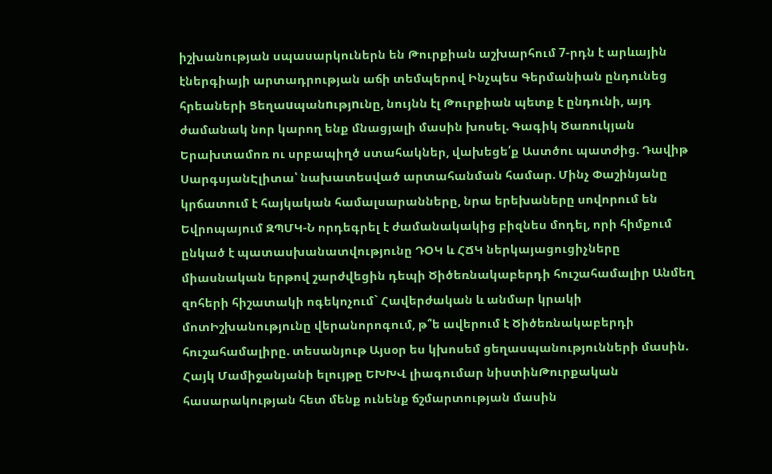իշխանության սպասարկուներն են Թուրքիան աշխարհում 7-րդն է արևային էներգիայի արտադրության աճի տեմպերով Ինչպես Գերմանիան ընդունեց հրեաների Ցեղաuպանnւթյnւնը, նույնն էլ Թուրքիան պետք է ընդունի, այդ ժամանակ նոր կարող ենք մնացյալի մասին խոսել. Գագիկ Ծառուկյան Երախտամոռ ու սրբապիղծ ստահակներ, վախեցե՛ք Աստծու պատժից. Դավիթ ՍարգսյանԷլիտա՝ նախատեսված արտահանման համար. Մինչ Փաշինյանը կրճատում է հայկական համալսարանները, նրա երեխաները սովորում են Եվրոպայում ԶՊՄԿ-Ն որդեգրել է ժամանակակից բիզնես մոդել, որի հիմքում ընկած է պատասխանատվությունը ԴՕԿ և ՀՃԿ ներկայացուցիչները միասնական երթով շարժվեցին դեպի Ծիծեռնակաբերդի հուշահամալիր Անմեղ զոհերի հիշատակի ոգեկոչում` Հավերժական և անմար կրակի մոտԻշխանությունը վերանորոգում, թ՞ե ավերում է Ծիծեռնակաբերդի հուշահամալիրը. տեսանյութ Այսօր ես կխոսեմ ցեղասպանությունների մասին. Հայկ Մամիջանյանի ելույթը ԵԽԽՎ լիագումար նիստինԹուրքական հասարակության հետ մենք ունենք ճշմարտության մասին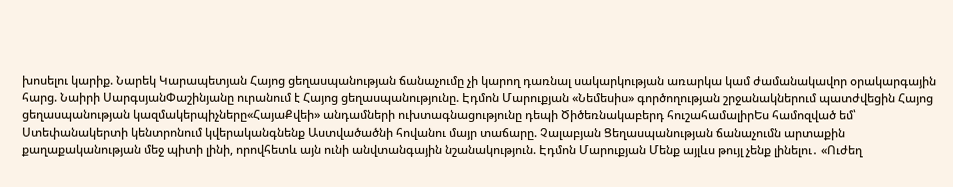խոսելու կարիք. Նարեկ Կարապետյան Հայոց ցեղասպանության ճանաչումը չի կարող դառնալ սակարկության առարկա կամ ժամանակավոր օրակարգային հարց. Նաիրի ՍարգսյանՓաշինյանը ուրանում է Հայոց ցեղասպանությունը. Էդմոն Մարուքյան «Նեմեսիս» գործողության շրջանակներում պատժվեցին Հայոց ցեղասպանության կազմակերպիչները«ՀայաՔվեի» անդամների ուխտագնացությունը դեպի Ծիծեռնակաբերդ հուշահամալիրԵս համոզված եմ՝ Ստեփանակերտի կենտրոնում կվերականգնենք Աստվածածնի հովանու մայր տաճարը. Չալաբյան Ցեղասպանության ճանաչումն արտաքին քաղաքականության մեջ պիտի լինի, որովհետև այն ունի անվտանգային նշանակություն. Էդմոն Մարուքյան Մենք այլևս թույլ չենք լինելու․ «Ուժեղ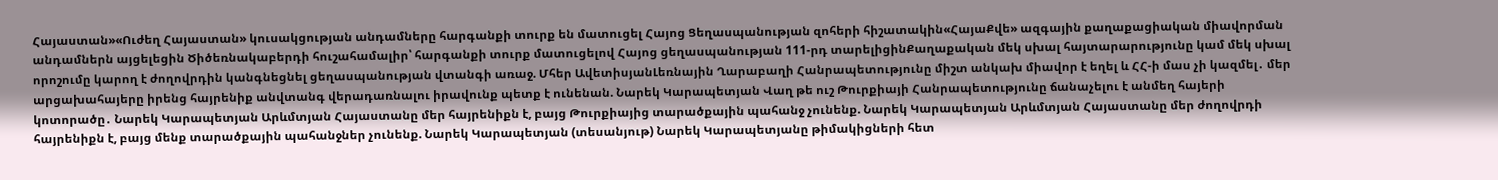Հայաստան»«Ուժեղ Հայաստան» կուսակցության անդամները հարգանքի տուրք են մատուցել Հայոց Ցեղասպանության զոհերի հիշատակին«ՀայաՔվե» ազգային քաղաքացիական միավորման անդամներն այցելեցին Ծիծեռնակաբերդի հուշահամալիր՝ հարգանքի տուրք մատուցելով Հայոց ցեղասպանության 111-րդ տարելիցինՔաղաքական մեկ սխալ հայտարարությունը կամ մեկ սխալ որոշումը կարող է ժողովրդին կանգնեցնել ցեղասպանության վտանգի առաջ. Մհեր ԱվետիսյանԼեռնային Ղարաբաղի Հանրապետությունը միշտ անկախ միավոր է եղել և ՀՀ-ի մաս չի կազմել․ մեր արցախահայերը իրենց հայրենիք անվտանգ վերադառնալու իրավունք պետք է ունենան. Նարեկ Կարապետյան Վաղ թե ուշ Թուրքիայի Հանրապետությունը ճանաչելու է անմեղ հայերի կոտորածը․ Նարեկ Կարապետյան Արևմտյան Հայաստանը մեր հայրենիքն է, բայց Թուրքիայից տարածքային պահանջ չունենք. Նարեկ Կարապետյան Արևմտյան Հայաստանը մեր ժողովրդի հայրենիքն է, բայց մենք տարածքային պահանջներ չունենք. Նարեկ Կարապետյան (տեսանյութ) Նարեկ Կարապետյանը թիմակիցների հետ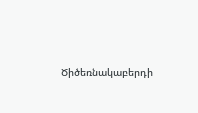Ծիծեռնակաբերդի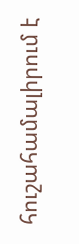հուշահամալիրում է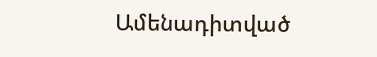Ամենադիտված